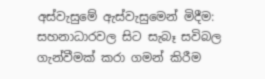අස්වැසුමේ ඇස්වැසුමෙන් මිදීම: සහනාධාරවල සිට සැබෑ සවිබල ගැන්වීමක් කරා ගමන් කිරීම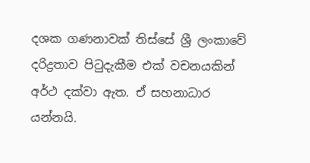දශක ගණනාවක් තිස්සේ ශ්‍රී ලංකාවේ දරිද්‍රතාව පිටුදැකීම එක් වචනයකින් අර්ථ දක්වා ඇත. ඒ සහනාධාර යන්නයි.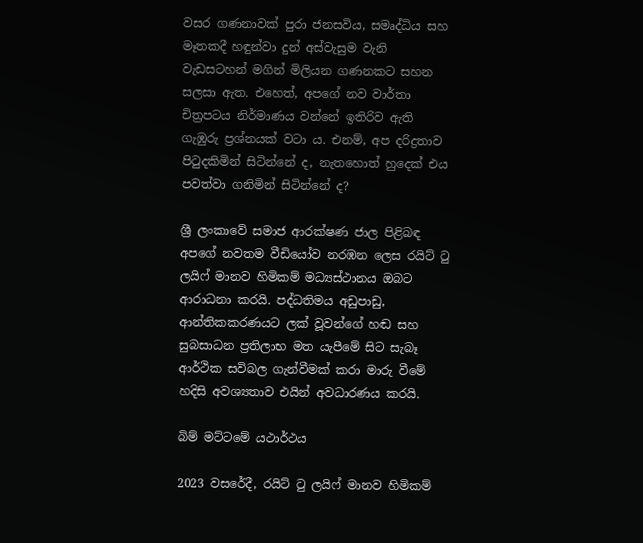වසර ගණනාවක් පුරා ජනසවිය, සමෘද්ධිය සහ මෑතකදී හඳුන්වා දුන් අස්වැසුම වැනි වැඩසටහන් මගින් මිලියන ගණනකට සහන සලසා ඇත. එහෙත්, අපගේ නව වාර්තා චිත්‍රපටය නිර්මාණය වන්නේ ඉතිරිව ඇති ගැඹුරු ප්‍රශ්නයක් වටා ය. එනම්, අප දරිද්‍රතාව පිටුදකිමින් සිටින්නේ ද, නැතහොත් හුදෙක් එය පවත්වා ගනිමින් සිටින්නේ ද?

ශ්‍රී ලංකාවේ සමාජ ආරක්ෂණ ජාල පිළිබඳ අපගේ නවතම වීඩියෝව නරඹන ලෙස රයිට් ටු ලයිෆ් මානව හිමිකම් මධ්‍යස්ථානය ඔබට ආරාධනා කරයි. පද්ධතිමය අඩුපාඩු, ආන්තිකකරණයට ලක් වූවන්ගේ හඬ සහ සුබසාධන ප්‍රතිලාභ මත යැපීමේ සිට සැබෑ ආර්ථික සවිබල ගැන්වීමක් කරා මාරු වීමේ හදිසි අවශ්‍යතාව එයින් අවධාරණය කරයි.

බිම් මට්ටමේ යථාර්ථය

2023 වසරේදී, රයිට් ටු ලයිෆ් මානව හිමිකම්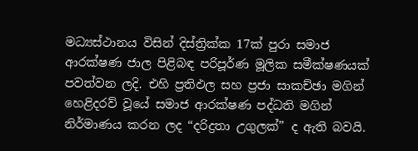මධ්‍යස්ථානය විසින් දිස්ත්‍රික්ක 17ක් පුරා සමාජ ආරක්ෂණ ජාල පිළිබඳ පරිපූර්ණ මූලික සමීක්ෂණයක් පවත්වන ලදි. එහි ප්‍රතිඵල සහ ප්‍රජා සාකච්ඡා මගින් හෙළිදරව් වූයේ සමාජ ආරක්ෂණ පද්ධති මගින් නිර්මාණය කරන ලද “දරිද්‍රතා උගුලක්” ද ඇති බවයි.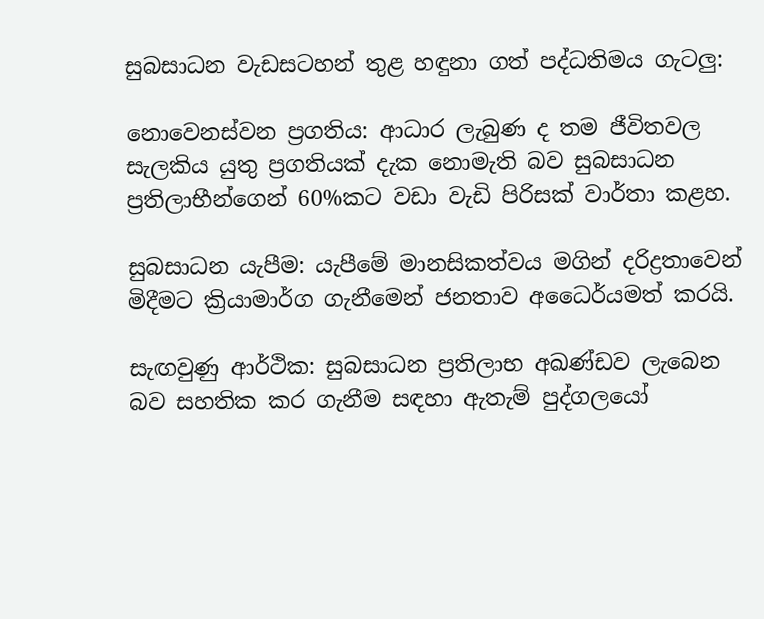සුබසාධන වැඩසටහන් තුළ හඳුනා ගත් පද්ධතිමය ගැටලු:

නොවෙනස්වන ප්‍රගතිය: ආධාර ලැබුණ ද තම ජීවිතවල සැලකිය යුතු ප්‍රගතියක් දැක නොමැති බව සුබසාධන ප්‍රතිලාභීන්ගෙන් 60%කට වඩා වැඩි පිරිසක් වාර්තා කළහ.

සුබසාධන යැපීම: යැපීමේ මානසිකත්වය මගින් දරිද්‍රතාවෙන් මිදීමට ක්‍රියාමාර්ග ගැනීමෙන් ජනතාව අධෛර්යමත් කරයි.

සැඟවුණු ආර්ථික: සුබසාධන ප්‍රතිලාභ අඛණ්ඩව ලැබෙන බව සහතික කර ගැනීම සඳහා ඇතැම් පුද්ගලයෝ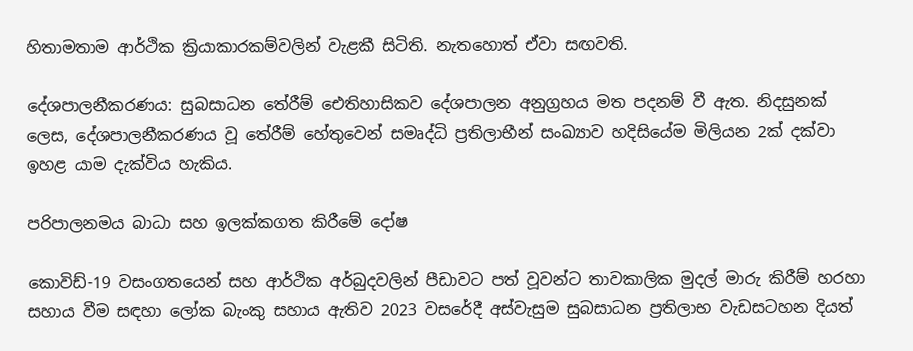හිතාමතාම ආර්ථික ක්‍රියාකාරකම්වලින් වැළකී සිටිති. නැතහොත් ඒවා සඟවති.

දේශපාලනීකරණය: සුබසාධන තේරීම් ඓතිහාසිකව දේශපාලන අනුග්‍රහය මත පදනම් වී ඇත. නිදසුනක් ලෙස, දේශපාලනීකරණය වූ තේරීම් හේතුවෙන් සමෘද්ධි ප්‍රතිලාභීන් සංඛ්‍යාව හදිසියේම මිලියන 2ක් දක්වා ඉහළ යාම දැක්විය හැකිය.

පරිපාලනමය බාධා සහ ඉලක්කගත කිරීමේ දෝෂ

කොවිඩ්-19 වසංගතයෙන් සහ ආර්ථික අර්බුදවලින් පීඩාවට පත් වූවන්ට තාවකාලික මුදල් මාරු කිරීම් හරහා සහාය වීම සඳහා ලෝක බැංකු සහාය ඇතිව 2023 වසරේදී අස්වැසුම සුබසාධන ප්‍රතිලාභ වැඩසටහන දියත්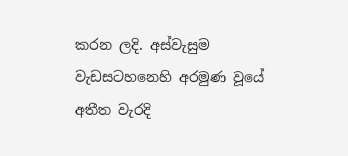කරන ලදි. අස්වැසුම වැඩසටහනෙහි අරමුණ වූයේ අතීත වැරදි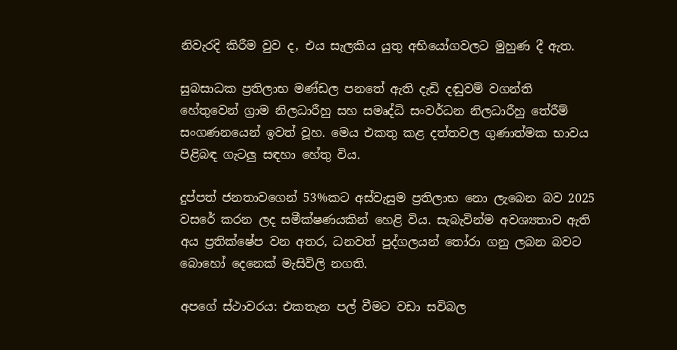නිවැරදි කිරීම වුව ද, එය සැලකිය යුතු අභියෝගවලට මුහුණ දී ඇත.

සුබසාධක ප්‍රතිලාභ මණ්ඩල පනතේ ඇති දැඩි දඬුවම් වගන්ති හේතුවෙන් ග්‍රාම නිලධාරීහු සහ සමෘද්ධි සංවර්ධන නිලධාරීහු තේරීම් සංගණනයෙන් ඉවත් වූහ. මෙය එකතු කළ දත්තවල ගුණාත්මක භාවය පිළිබඳ ගැටලු සඳහා හේතු විය.

දුප්පත් ජනතාවගෙන් 53%කට අස්වැසුම ප්‍රතිලාභ නො ලැබෙන බව 2025 වසරේ කරන ලද සමීක්ෂණයකින් හෙළි විය. සැබැවින්ම අවශ්‍යතාව ඇති අය ප්‍රතික්ෂේප වන අතර, ධනවත් පුද්ගලයන් තෝරා ගනු ලබන බවට බොහෝ දෙනෙක් මැසිවිලි නගති.

අපගේ ස්ථාවරය: එකතැන පල් වීමට වඩා සවිබල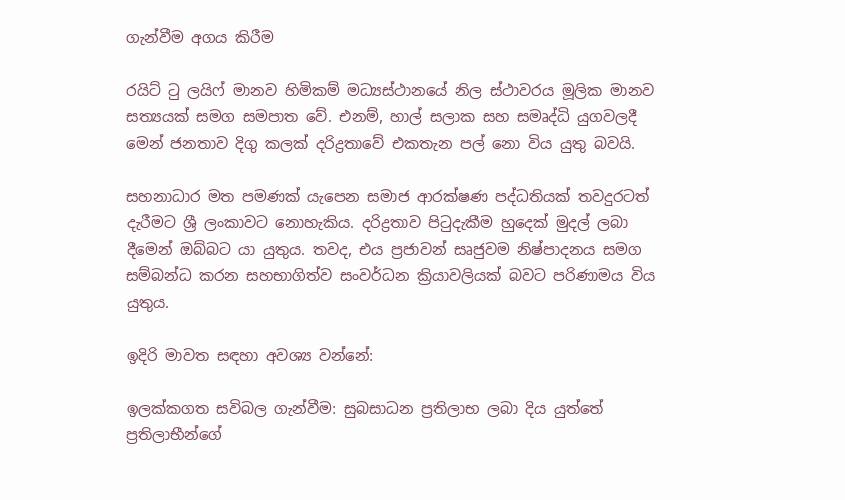ගැන්වීම අගය කිරීම

රයිට් ටු ලයිෆ් මානව හිමිකම් මධ්‍යස්ථානයේ නිල ස්ථාවරය මූලික මානව සත්‍යයක් සමග සමපාත වේ. එනම්, හාල් සලාක සහ සමෘද්ධි යුගවලදී මෙන් ජනතාව දිගු කලක් දරිද්‍රතාවේ එකතැන පල් නො විය යුතු බවයි.

සහනාධාර මත පමණක් යැපෙන සමාජ ආරක්ෂණ පද්ධතියක් තවදුරටත් දැරීමට ශ්‍රී ලංකාවට නොහැකිය. දරිද්‍රතාව පිටුදැකීම හුදෙක් මුදල් ලබා දීමෙන් ඔබ්බට යා යුතුය. තවද, එය ප්‍රජාවන් සෘජුවම නිෂ්පාදනය සමග සම්බන්ධ කරන සහභාගිත්ව සංවර්ධන ක්‍රියාවලියක් බවට පරිණාමය විය යුතුය.

ඉදිරි මාවත සඳහා අවශ්‍ය වන්නේ:

ඉලක්කගත සවිබල ගැන්වීම: සුබසාධන ප්‍රතිලාභ ලබා දිය යුත්තේ ප්‍රතිලාභීන්ගේ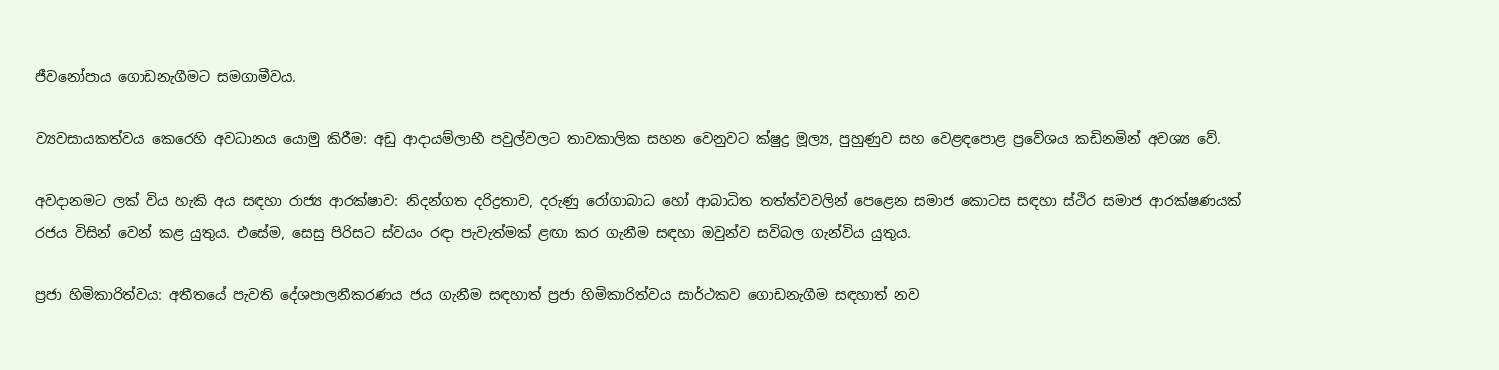ජීවනෝපාය ගොඩනැගීමට සමගාමීවය.

ව්‍යවසායකත්වය කෙරෙහි අවධානය යොමු කිරීම: අඩු ආදායම්ලාභී පවුල්වලට තාවකාලික සහන වෙනුවට ක්ෂුද්‍ර මූල්‍ය, පුහුණුව සහ වෙළඳපොළ ප්‍රවේශය කඩිනමින් අවශ්‍ය වේ.

අවදානමට ලක් විය හැකි අය සඳහා රාජ්‍ය ආරක්ෂාව: නිදන්ගත දරිද්‍රතාව, දරුණු රෝගාබාධ හෝ ආබාධිත තත්ත්වවලින් පෙළෙන සමාජ කොටස සඳහා ස්ථිර සමාජ ආරක්ෂණයක් රජය විසින් වෙන් කළ යුතුය. එසේම, සෙසු පිරිසට ස්වයං රඳා පැවැත්මක් ළඟා කර ගැනීම සඳහා ඔවුන්ව සවිබල ගැන්විය යුතුය.

ප්‍රජා හිමිකාරිත්වය: අතීතයේ පැවති දේශපාලනීකරණය ජය ගැනීම සඳහාත් ප්‍රජා හිමිකාරිත්වය සාර්ථකව ගොඩනැගීම සඳහාත් නව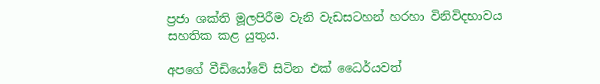ප්‍රජා ශක්ති මූලපිරීම වැනි වැඩසටහන් හරහා විනිවිදභාවය සහතික කළ යුතුය.

අපගේ වීඩියෝවේ සිටින එක් ධෛර්යවත්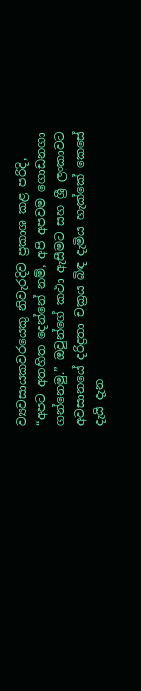ව්‍යවසායකවරයෙකු නිවැරදිව ප්‍රකාශ කළ පරිදි, “අපට අතහිත දෙන්නේ නම්, අපි අපවම ගොඩනගා ගන්නෙමු.” ඔවුන්ගේ කථා ඇසීමට සහ ශ්‍රී ලංකාවට අවසානයේ දරිද්‍රතා චක්‍රය බිඳ දැමිය හැක්කේ කෙසේ දැයි දැන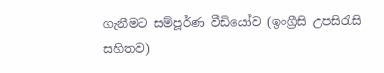ගැනීමට සම්පූර්ණ වීඩියෝව (ඉංග්‍රීසි උපසිරැසි සහිතව)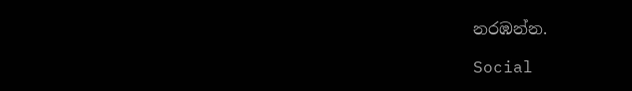නරඹන්න.

Social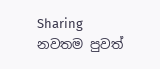Sharing
නවතම පුවත්